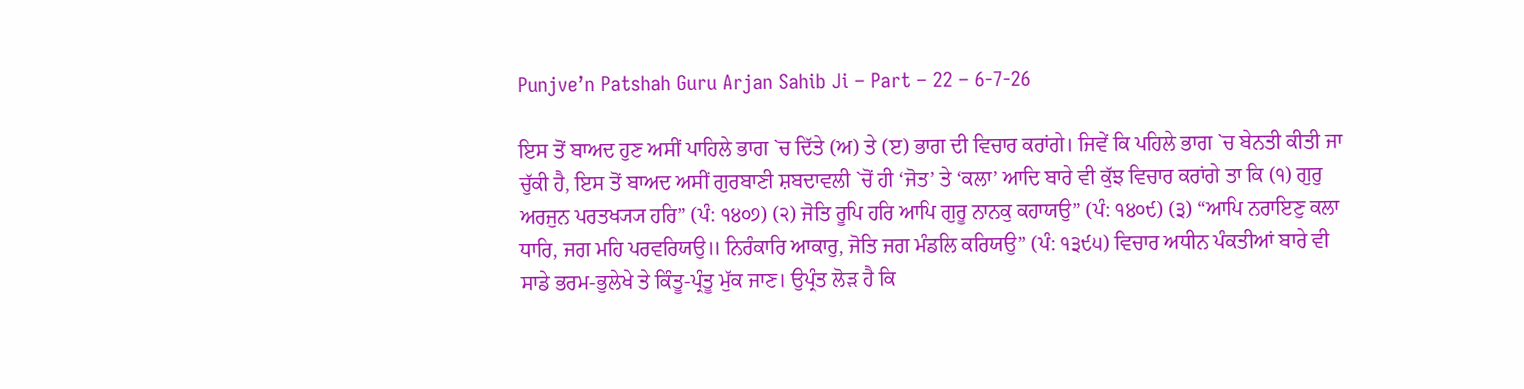Punjve’n Patshah Guru Arjan Sahib Ji – Part – 22 – 6-7-26

ਇਸ ਤੋਂ ਬਾਅਦ ਹੁਣ ਅਸੀਂ ਪਾਹਿਲੇ ਭਾਗ `ਚ ਦਿੱਤੇ (ਅ) ਤੇ (ੲ) ਭਾਗ ਦੀ ਵਿਚਾਰ ਕਰਾਂਗੇ। ਜਿਵੇਂ ਕਿ ਪਹਿਲੇ ਭਾਗ `ਚ ਬੇਨਤੀ ਕੀਤੀ ਜਾ ਚੁੱਕੀ ਹੈ, ਇਸ ਤੋਂ ਬਾਅਦ ਅਸੀਂ ਗੁਰਬਾਣੀ ਸ਼ਬਦਾਵਲੀ `ਚੋਂ ਹੀ ‘ਜੋਤ’ ਤੇ ‘ਕਲਾ’ ਆਦਿ ਬਾਰੇ ਵੀ ਕੁੱਝ ਵਿਚਾਰ ਕਰਾਂਗੇ ਤਾ ਕਿ (੧) ਗੁਰੁ ਅਰਜੁਨ ਪਰਤਖ੍ਯ੍ਯ ਹਰਿ” (ਪੰ: ੧੪੦੭) (੨) ਜੋਤਿ ਰੂਪਿ ਹਰਿ ਆਪਿ ਗੁਰੂ ਨਾਨਕੁ ਕਹਾਯਉ” (ਪੰ: ੧੪੦੯) (੩) “ਆਪਿ ਨਰਾਇਣੁ ਕਲਾ ਧਾਰਿ, ਜਗ ਮਹਿ ਪਰਵਰਿਯਉ॥ ਨਿਰੰਕਾਰਿ ਆਕਾਰੁ, ਜੋਤਿ ਜਗ ਮੰਡਲਿ ਕਰਿਯਉ” (ਪੰ: ੧੩੯੫) ਵਿਚਾਰ ਅਧੀਨ ਪੰਕਤੀਆਂ ਬਾਰੇ ਵੀ ਸਾਡੇ ਭਰਮ-ਭੁਲੇਖੇ ਤੇ ਕਿੰਤੂ-ਪ੍ਰੰਤੂ ਮੁੱਕ ਜਾਣ। ਉਪ੍ਰੰਤ ਲੋੜ ਹੈ ਕਿ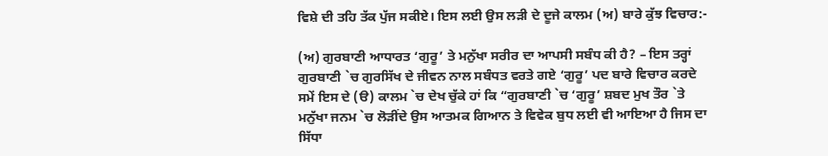ਵਿਸ਼ੇ ਦੀ ਤਹਿ ਤੱਕ ਪੁੱਜ ਸਕੀਏ। ਇਸ ਲਈ ਉਸ ਲੜੀ ਦੇ ਦੂਜੇ ਕਾਲਮ (ਅ) ਬਾਰੇ ਕੁੱਝ ਵਿਚਾਰ:-

(ਅ) ਗੁਰਬਾਣੀ ਆਧਾਰਤ ‘ਗੁਰੂ’ ਤੇ ਮਨੁੱਖਾ ਸਰੀਰ ਦਾ ਆਪਸੀ ਸਬੰਧ ਕੀ ਹੈ? – ਇਸ ਤਰ੍ਹਾਂ ਗੁਰਬਾਣੀ `ਚ ਗੁਰਸਿੱਖ ਦੇ ਜੀਵਨ ਨਾਲ ਸਬੰਧਤ ਵਰਤੇ ਗਏ ‘ਗੁਰੂ’ ਪਦ ਬਾਰੇ ਵਿਚਾਰ ਕਰਦੇ ਸਮੇਂ ਇਸ ਦੇ (ੳ) ਕਾਲਮ `ਚ ਦੇਖ ਚੁੱਕੇ ਹਾਂ ਕਿ “ਗੁਰਬਾਣੀ `ਚ ‘ਗੁਰੂ’ ਸ਼ਬਦ ਮੁਖ ਤੌਰ `ਤੇ ਮਨੁੱਖਾ ਜਨਮ `ਚ ਲੋੜੀਂਦੇ ਉਸ ਆਤਮਕ ਗਿਆਨ ਤੇ ਵਿਵੇਕ ਬੁਧ ਲਈ ਵੀ ਆਇਆ ਹੈ ਜਿਸ ਦਾ ਸਿੱਧਾ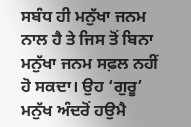ਸਬੰਧ ਹੀ ਮਨੁੱਖਾ ਜਨਮ ਨਾਲ ਹੈ ਤੇ ਜਿਸ ਤੋਂ ਬਿਨਾ ਮਨੁੱਖਾ ਜਨਮ ਸਫ਼ਲ ਨਹੀਂ ਹੋ ਸਕਦਾ। ਉਹ ‘ਗੁਰੂ’ ਮਨੁੱਖ ਅੰਦਰੋਂ ਹਉਮੈ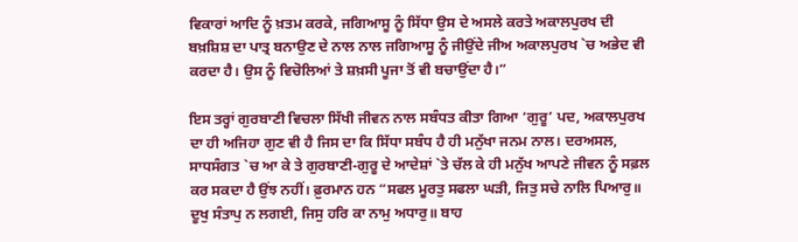ਵਿਕਾਰਾਂ ਆਦਿ ਨੂੰ ਖ਼ਤਮ ਕਰਕੇ, ਜਗਿਆਸੂ ਨੂੰ ਸਿੱਧਾ ਉਸ ਦੇ ਅਸਲੇ ਕਰਤੇ ਅਕਾਲਪੁਰਖ ਦੀ ਬਖ਼ਸ਼ਿਸ਼ ਦਾ ਪਾਤ੍ਰ ਬਨਾਉਣ ਦੇ ਨਾਲ ਨਾਲ ਜਗਿਆਸੂ ਨੂੰ ਜੀਉਂਦੇ ਜੀਅ ਅਕਾਲਪੁਰਖ `ਚ ਅਭੇਦ ਵੀ ਕਰਦਾ ਹੈ। ਉਸ ਨੂੰ ਵਿਚੋਲਿਆਂ ਤੇ ਸ਼ਖ਼ਸੀ ਪੂਜਾ ਤੋਂ ਵੀ ਬਚਾਉਂਦਾ ਹੈ।”

ਇਸ ਤਰ੍ਹਾਂ ਗੁਰਬਾਣੀ ਵਿਚਲਾ ਸਿੱਖੀ ਜੀਵਨ ਨਾਲ ਸਬੰਧਤ ਕੀਤਾ ਗਿਆ ‘ਗੁਰੂ’ ਪਦ, ਅਕਾਲਪੁਰਖ ਦਾ ਹੀ ਅਜਿਹਾ ਗੁਣ ਵੀ ਹੈ ਜਿਸ ਦਾ ਕਿ ਸਿੱਧਾ ਸਬੰਧ ਹੈ ਹੀ ਮਨੁੱਖਾ ਜਨਮ ਨਾਲ। ਦਰਅਸਲ, ਸਾਧਸੰਗਤ `ਚ ਆ ਕੇ ਤੇ ਗੁਰਬਾਣੀ-ਗੁਰੂ ਦੇ ਆਦੇਸ਼ਾਂ `ਤੇ ਚੱਲ ਕੇ ਹੀ ਮਨੁੱਖ ਆਪਣੇ ਜੀਵਨ ਨੂੰ ਸਫ਼ਲ ਕਰ ਸਕਦਾ ਹੈ ਉਂਝ ਨਹੀਂ। ਫ਼ੁਰਮਾਨ ਹਨ “ਸਫਲ ਮੂਰਤੁ ਸਫਲਾ ਘੜੀ, ਜਿਤੁ ਸਚੇ ਨਾਲਿ ਪਿਆਰੁ॥ ਦੂਖੁ ਸੰਤਾਪੁ ਨ ਲਗਈ, ਜਿਸੁ ਹਰਿ ਕਾ ਨਾਮੁ ਅਧਾਰੁ॥ ਬਾਹ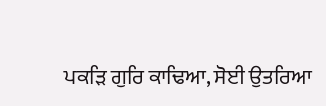ਪਕੜਿ ਗੁਰਿ ਕਾਢਿਆ, ਸੋਈ ਉਤਰਿਆ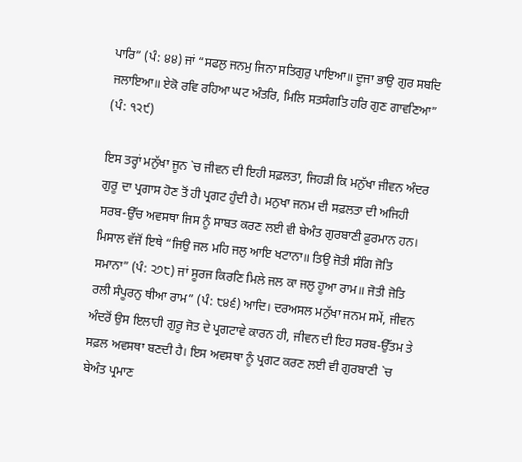ਪਾਰਿ” (ਪੰ: ੪੪) ਜਾਂ “ਸਫਲੁ ਜਨਮੁ ਜਿਨਾ ਸਤਿਗੁਰੁ ਪਾਇਆ॥ ਦੂਜਾ ਭਾਉ ਗੁਰ ਸਬਦਿ ਜਲਾਇਆ॥ ਏਕੋ ਰਵਿ ਰਹਿਆ ਘਟ ਅੰਤਰਿ, ਮਿਲਿ ਸਤਸੰਗਤਿ ਹਰਿ ਗੁਣ ਗਾਵਣਿਆ” (ਪੰ: ੧੨੯)

ਇਸ ਤਰ੍ਹਾਂ ਮਨੁੱਖਾ ਜੂਨ `ਚ ਜੀਵਨ ਦੀ ਇਹੀ ਸਫ਼ਲਤਾ, ਜਿਹੜੀ ਕਿ ਮਨੁੱਖਾ ਜੀਵਨ ਅੰਦਰ ਗੁਰੂ ਦਾ ਪ੍ਰਗਾਸ ਹੋਣ ਤੋਂ ਹੀ ਪ੍ਰਗਟ ਹੁੰਦੀ ਹੈ। ਮਨੁਖਾ ਜਨਮ ਦੀ ਸਫ਼ਲਤਾ ਦੀ ਅਜਿਹੀ ਸਰਬ-ਉੱਚ ਅਵਸਥਾ ਜਿਸ ਨੂੰ ਸਾਬਤ ਕਰਣ ਲਈ ਵੀ ਬੇਅੰਤ ਗੁਰਬਾਣੀ ਫ਼ੁਰਮਾਨ ਹਨ। ਮਿਸਾਲ ਵੱਜੋਂ ਇਥੇ “ਜਿਉ ਜਲ ਮਹਿ ਜਲੁ ਆਇ ਖਟਾਨਾ॥ ਤਿਉ ਜੋਤੀ ਸੰਗਿ ਜੋਤਿ ਸਮਾਨਾ” (ਪੰ: ੨੭੮) ਜਾਂ ਸੂਰਜ ਕਿਰਣਿ ਮਿਲੇ ਜਲ ਕਾ ਜਲੁ ਹੂਆ ਰਾਮ॥ ਜੋਤੀ ਜੋਤਿ ਰਲੀ ਸੰਪੂਰਨੁ ਥੀਆ ਰਾਮ” (ਪੰ: ੮੪੬) ਆਦਿ। ਦਰਅਸਲ ਮਨੁੱਖਾ ਜਨਮ ਸਮੇਂ, ਜੀਵਨ ਅੰਦਰੋਂ ਉਸ ਇਲਾਹੀ ਗੁਰੂ ਜੋਤ ਦੇ ਪ੍ਰਗਟਾਵੇ ਕਾਰਨ ਹੀ, ਜੀਵਨ ਦੀ ਇਹ ਸਰਬ-ਉੱਤਮ ਤੇ ਸਫ਼ਲ ਅਵਸਥਾ ਬਣਦੀ ਹੈ। ਇਸ ਅਵਸਥਾ ਨੂੰ ਪ੍ਰਗਟ ਕਰਣ ਲਈ ਵੀ ਗੁਰਬਾਣੀ `ਚ ਬੇਅੰਤ ਪ੍ਰਮਾਣ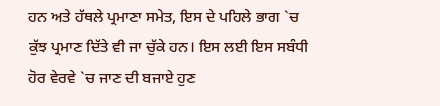ਹਨ ਅਤੇ ਹੱਥਲੇ ਪ੍ਰਮਾਣਾ ਸਮੇਤ, ਇਸ ਦੇ ਪਹਿਲੇ ਭਾਗ `ਚ ਕੁੱਝ ਪ੍ਰਮਾਣ ਦਿੱਤੇ ਵੀ ਜਾ ਚੁੱਕੇ ਹਨ। ਇਸ ਲਈ ਇਸ ਸਬੰਧੀ ਹੋਰ ਵੇਰਵੇ `ਚ ਜਾਣ ਦੀ ਬਜਾਏ ਹੁਣ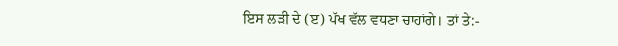ਇਸ ਲੜੀ ਦੇ (ੲ) ਪੱਖ ਵੱਲ ਵਧਣਾ ਚਾਹਾਂਗੇ। ਤਾਂ ਤੇ:-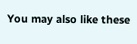You may also like these